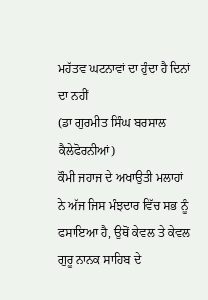ਮਹੱਤਵ ਘਟਨਾਵਾਂ ਦਾ ਹੁੰਦਾ ਹੈ ਦਿਨਾਂ ਦਾ ਨਹੀਂ
(ਡਾ ਗੁਰਮੀਤ ਸਿੰਘ ਬਰਸਾਲ ਕੈਲੇਫੋਰਨੀਆਂ)
ਕੌਮੀ ਜਹਾਜ ਦੇ ਅਖਾਉਤੀ ਮਲਾਹਾਂ
ਨੇ ਅੱਜ ਜਿਸ ਮੰਝਦਾਰ ਵਿੱਚ ਸਭ ਨੂੰ ਫਸਾਇਆ ਹੈ, ਉਥੋਂ ਕੇਵਲ ਤੇ ਕੇਵਲ ਗੁਰੂ ਨਾਨਕ ਸਾਹਿਬ ਦੇ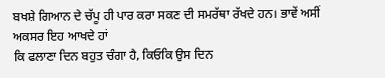ਬਖਸ਼ੇ ਗਿਆਨ ਦੇ ਚੱਪੂ ਹੀ ਪਾਰ ਕਰਾ ਸਕਣ ਦੀ ਸਮਰੱਥਾ ਰੱਖਦੇ ਹਨ। ਭਾਵੇਂ ਅਸੀਂ ਅਕਸਰ ਇਹ ਆਖਦੇ ਹਾਂ
ਕਿ ਫਲਾਣਾ ਦਿਨ ਬਹੁਤ ਚੰਗਾ ਹੈ, ਕਿਓਕਿ ਉਸ ਦਿਨ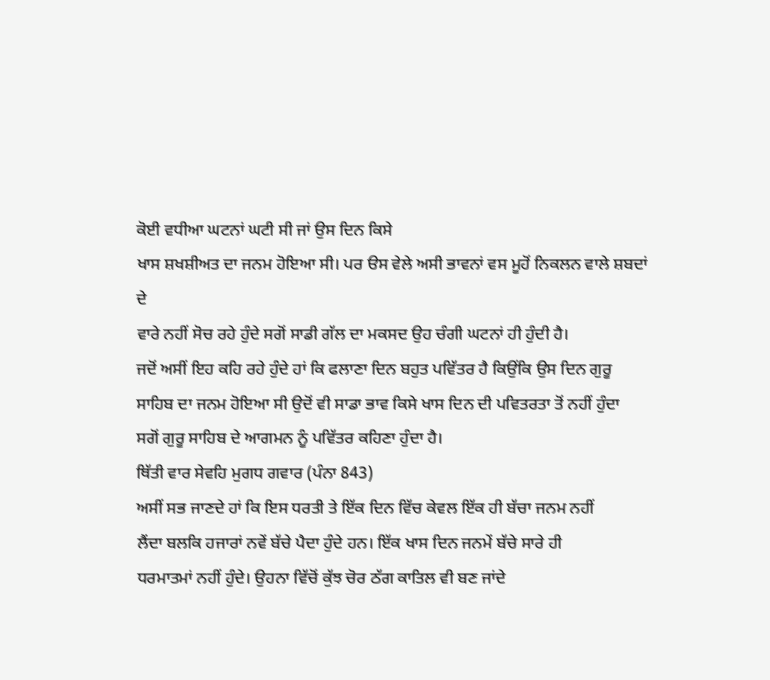ਕੋਈ ਵਧੀਆ ਘਟਨਾਂ ਘਟੀ ਸੀ ਜਾਂ ਉਸ ਦਿਨ ਕਿਸੇ
ਖਾਸ ਸ਼ਖਸ਼ੀਅਤ ਦਾ ਜਨਮ ਹੋਇਆ ਸੀ। ਪਰ ੳਸ ਵੇਲੇ ਅਸੀ ਭਾਵਨਾਂ ਵਸ ਮੂਹੋਂ ਨਿਕਲਨ ਵਾਲੇ ਸ਼ਬਦਾਂ ਦੇ
ਵਾਰੇ ਨਹੀਂ ਸੋਚ ਰਹੇ ਹੁੰਦੇ ਸਗੋਂ ਸਾਡੀ ਗੱਲ ਦਾ ਮਕਸਦ ਉਹ ਚੰਗੀ ਘਟਨਾਂ ਹੀ ਹੁੰਦੀ ਹੈ।
ਜਦੋਂ ਅਸੀਂ ਇਹ ਕਹਿ ਰਹੇ ਹੁੰਦੇ ਹਾਂ ਕਿ ਫਲਾਣਾ ਦਿਨ ਬਹੁਤ ਪਵਿੱਤਰ ਹੈ ਕਿਉਂਕਿ ਉਸ ਦਿਨ ਗੁਰੂ
ਸਾਹਿਬ ਦਾ ਜਨਮ ਹੋਇਆ ਸੀ ਉਦੋਂ ਵੀ ਸਾਡਾ ਭਾਵ ਕਿਸੇ ਖਾਸ ਦਿਨ ਦੀ ਪਵਿਤਰਤਾ ਤੋਂ ਨਹੀਂ ਹੁੰਦਾ
ਸਗੋਂ ਗੁਰੂ ਸਾਹਿਬ ਦੇ ਆਗਮਨ ਨੂੰ ਪਵਿੱਤਰ ਕਹਿਣਾ ਹੁੰਦਾ ਹੈ।
ਥਿੱਤੀ ਵਾਰ ਸੇਵਹਿ ਮੁਗਧ ਗਵਾਰ (ਪੰਨਾ 843)
ਅਸੀਂ ਸਭ ਜਾਣਦੇ ਹਾਂ ਕਿ ਇਸ ਧਰਤੀ ਤੇ ਇੱਕ ਦਿਨ ਵਿੱਚ ਕੇਵਲ ਇੱਕ ਹੀ ਬੱਚਾ ਜਨਮ ਨਹੀਂ
ਲੈਂਦਾ ਬਲਕਿ ਹਜਾਰਾਂ ਨਵੇਂ ਬੱਚੇ ਪੈਦਾ ਹੁੰਦੇ ਹਨ। ਇੱਕ ਖਾਸ ਦਿਨ ਜਨਮੇਂ ਬੱਚੇ ਸਾਰੇ ਹੀ
ਧਰਮਾਤਮਾਂ ਨਹੀਂ ਹੁੰਦੇ। ਉਹਨਾ ਵਿੱਚੋਂ ਕੁੱਝ ਚੋਰ ਠੱਗ ਕਾਤਿਲ ਵੀ ਬਣ ਜਾਂਦੇ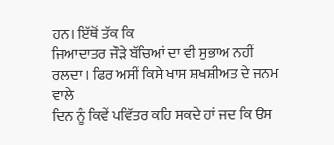ਹਨ। ਇੱਥੋਂ ਤੱਕ ਕਿ
ਜਿਆਦਾਤਰ ਜੌੜੇ ਬੱਚਿਆਂ ਦਾ ਵੀ ਸੁਭਾਅ ਨਹੀਂ ਰਲਦਾ। ਫਿਰ ਅਸੀਂ ਕਿਸੇ ਖਾਸ ਸ਼ਖਸ਼ੀਅਤ ਦੇ ਜਨਮ ਵਾਲੇ
ਦਿਨ ਨੂੰ ਕਿਵੇਂ ਪਵਿੱਤਰ ਕਹਿ ਸਕਦੇ ਹਾਂ ਜਦ ਕਿ ੳਸ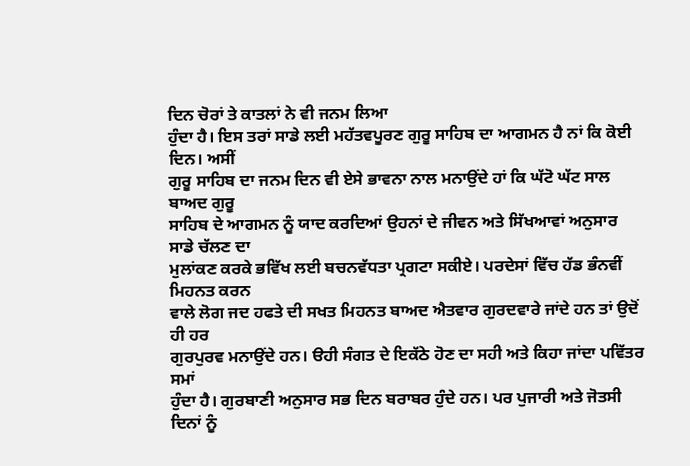ਦਿਨ ਚੋਰਾਂ ਤੇ ਕਾਤਲਾਂ ਨੇ ਵੀ ਜਨਮ ਲਿਆ
ਹੁੰਦਾ ਹੈ। ਇਸ ਤਰਾਂ ਸਾਡੇ ਲਈ ਮਹੱਤਵਪੂਰਣ ਗੁਰੂ ਸਾਹਿਬ ਦਾ ਆਗਮਨ ਹੈ ਨਾਂ ਕਿ ਕੋਈ ਦਿਨ। ਅਸੀਂ
ਗੁਰੂ ਸਾਹਿਬ ਦਾ ਜਨਮ ਦਿਨ ਵੀ ਏਸੇ ਭਾਵਨਾ ਨਾਲ ਮਨਾਉਂਦੇ ਹਾਂ ਕਿ ਘੱਟੋ ਘੱਟ ਸਾਲ ਬਾਅਦ ਗੁਰੂ
ਸਾਹਿਬ ਦੇ ਆਗਮਨ ਨੂੰ ਯਾਦ ਕਰਦਿਆਂ ਉਹਨਾਂ ਦੇ ਜੀਵਨ ਅਤੇ ਸਿੱਖਆਵਾਂ ਅਨੁਸਾਰ ਸਾਡੇ ਚੱਲਣ ਦਾ
ਮੁਲਾਂਕਣ ਕਰਕੇ ਭਵਿੱਖ ਲਈ ਬਚਨਵੱਧਤਾ ਪ੍ਰਗਟਾ ਸਕੀਏ। ਪਰਦੇਸਾਂ ਵਿੱਚ ਹੱਡ ਭੰਨਵੀਂ ਮਿਹਨਤ ਕਰਨ
ਵਾਲੇ ਲੋਗ ਜਦ ਹਫਤੇ ਦੀ ਸਖਤ ਮਿਹਨਤ ਬਾਅਦ ਐਤਵਾਰ ਗੁਰਦਵਾਰੇ ਜਾਂਦੇ ਹਨ ਤਾਂ ਉਦੋਂ ਹੀ ਹਰ
ਗੁਰਪੁਰਵ ਮਨਾਉਂਦੇ ਹਨ। ੳਹੀ ਸੰਗਤ ਦੇ ਇਕੱਠੇ ਹੋਣ ਦਾ ਸਹੀ ਅਤੇ ਕਿਹਾ ਜਾਂਦਾ ਪਵਿੱਤਰ ਸਮਾਂ
ਹੁੰਦਾ ਹੈ। ਗੁਰਬਾਣੀ ਅਨੁਸਾਰ ਸਭ ਦਿਨ ਬਰਾਬਰ ਹੁੰਦੇ ਹਨ। ਪਰ ਪੁਜਾਰੀ ਅਤੇ ਜੋਤਸੀ ਦਿਨਾਂ ਨੂੰ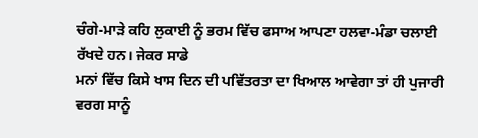ਚੰਗੇ-ਮਾੜੇ ਕਹਿ ਲੁਕਾਈ ਨੂੰ ਭਰਮ ਵਿੱਚ ਫਸਾਅ ਆਪਣਾ ਹਲਵਾ-ਮੰਡਾ ਚਲਾਈ ਰੱਖਦੇ ਹਨ। ਜੇਕਰ ਸਾਡੇ
ਮਨਾਂ ਵਿੱਚ ਕਿਸੇ ਖਾਸ ਦਿਨ ਦੀ ਪਵਿੱਤਰਤਾ ਦਾ ਖਿਆਲ ਆਵੇਗਾ ਤਾਂ ਹੀ ਪੁਜਾਰੀ ਵਰਗ ਸਾਨੂੰ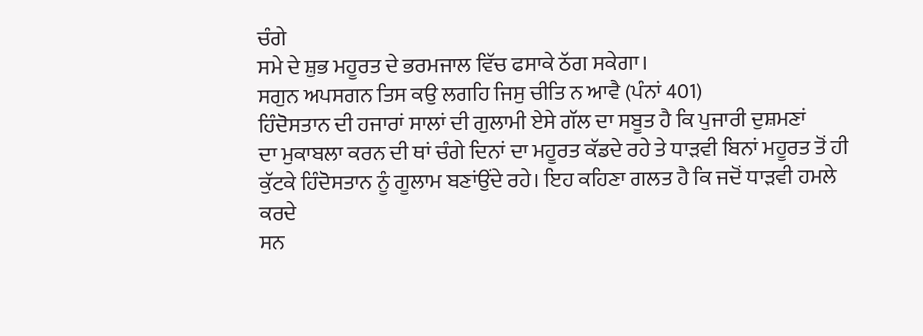ਚੰਗੇ
ਸਮੇ ਦੇ ਸ਼ੁਭ ਮਹੂਰਤ ਦੇ ਭਰਮਜਾਲ ਵਿੱਚ ਫਸਾਕੇ ਠੱਗ ਸਕੇਗਾ।
ਸਗੁਨ ਅਪਸਗਨ ਤਿਸ ਕਉ ਲਗਹਿ ਜਿਸੁ ਚੀਤਿ ਨ ਆਵੈ (ਪੰਨਾਂ 401)
ਹਿੰਦੋਸਤਾਨ ਦੀ ਹਜਾਰਾਂ ਸਾਲਾਂ ਦੀ ਗੁਲਾਮੀ ਏਸੇ ਗੱਲ ਦਾ ਸਬੂਤ ਹੈ ਕਿ ਪੁਜਾਰੀ ਦੁਸ਼ਮਣਾਂ
ਦਾ ਮੁਕਾਬਲਾ ਕਰਨ ਦੀ ਥਾਂ ਚੰਗੇ ਦਿਨਾਂ ਦਾ ਮਹੂਰਤ ਕੱਡਦੇ ਰਹੇ ਤੇ ਧਾੜਵੀ ਬਿਨਾਂ ਮਹੂਰਤ ਤੋਂ ਹੀ
ਕੁੱਟਕੇ ਹਿੰਦੋਸਤਾਨ ਨੂੰ ਗੂਲਾਮ ਬਣਾਂਉਂਦੇ ਰਹੇ। ਇਹ ਕਹਿਣਾ ਗਲਤ ਹੈ ਕਿ ਜਦੋਂ ਧਾੜਵੀ ਹਮਲੇ ਕਰਦੇ
ਸਨ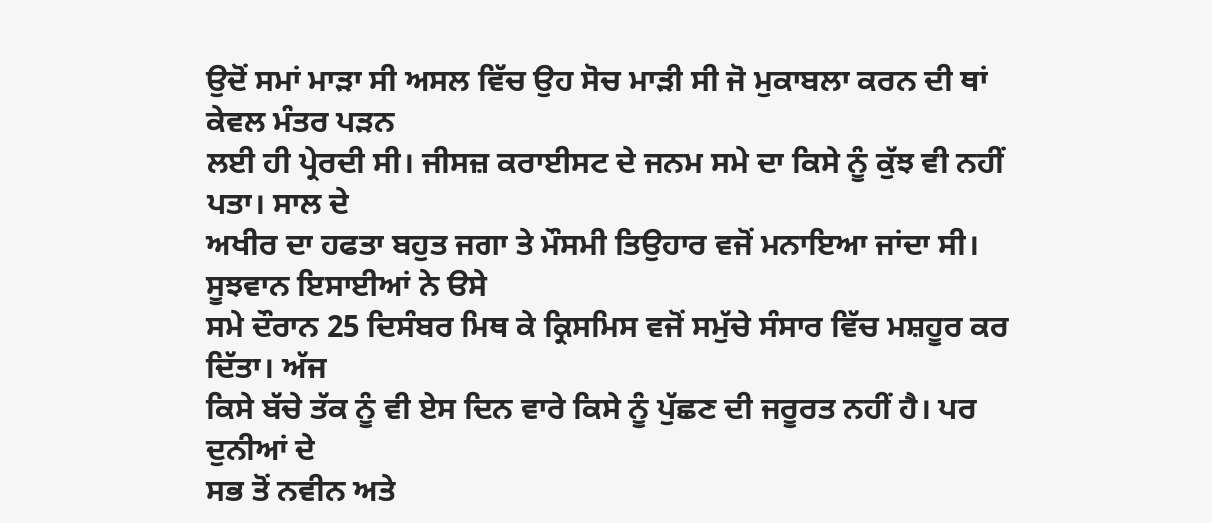ਉਦੋਂ ਸਮਾਂ ਮਾੜਾ ਸੀ ਅਸਲ ਵਿੱਚ ਉਹ ਸੋਚ ਮਾੜੀ ਸੀ ਜੋ ਮੁਕਾਬਲਾ ਕਰਨ ਦੀ ਥਾਂ ਕੇਵਲ ਮੰਤਰ ਪੜਨ
ਲਈ ਹੀ ਪ੍ਰੇਰਦੀ ਸੀ। ਜੀਸਜ਼ ਕਰਾਈਸਟ ਦੇ ਜਨਮ ਸਮੇ ਦਾ ਕਿਸੇ ਨੂੰ ਕੁੱਝ ਵੀ ਨਹੀਂ ਪਤਾ। ਸਾਲ ਦੇ
ਅਖੀਰ ਦਾ ਹਫਤਾ ਬਹੁਤ ਜਗਾ ਤੇ ਮੌਸਮੀ ਤਿਉਹਾਰ ਵਜੋਂ ਮਨਾਇਆ ਜਾਂਦਾ ਸੀ। ਸੂਝਵਾਨ ਇਸਾਈਆਂ ਨੇ ੳਸੇ
ਸਮੇ ਦੌਰਾਨ 25 ਦਿਸੰਬਰ ਮਿਥ ਕੇ ਕ੍ਰਿਸਮਿਸ ਵਜੋਂ ਸਮੁੱਚੇ ਸੰਸਾਰ ਵਿੱਚ ਮਸ਼ਹੂਰ ਕਰ ਦਿੱਤਾ। ਅੱਜ
ਕਿਸੇ ਬੱਚੇ ਤੱਕ ਨੂੰ ਵੀ ਏਸ ਦਿਨ ਵਾਰੇ ਕਿਸੇ ਨੂੰ ਪੁੱਛਣ ਦੀ ਜਰੂਰਤ ਨਹੀਂ ਹੈ। ਪਰ ਦੁਨੀਆਂ ਦੇ
ਸਭ ਤੋਂ ਨਵੀਨ ਅਤੇ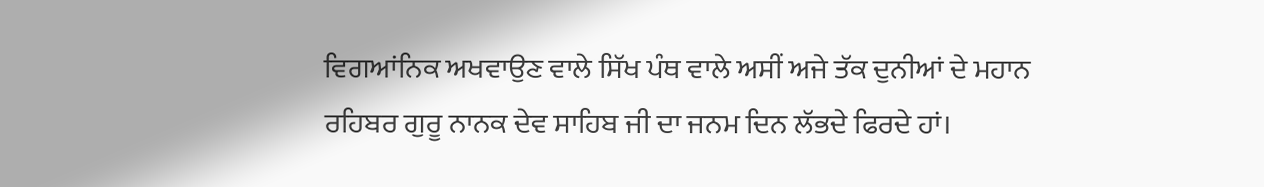ਵਿਗਆਂਨਿਕ ਅਖਵਾਉਣ ਵਾਲੇ ਸਿੱਖ ਪੰਥ ਵਾਲੇ ਅਸੀਂ ਅਜੇ ਤੱਕ ਦੁਨੀਆਂ ਦੇ ਮਹਾਨ
ਰਹਿਬਰ ਗੁਰੂ ਨਾਨਕ ਦੇਵ ਸਾਹਿਬ ਜੀ ਦਾ ਜਨਮ ਦਿਨ ਲੱਭਦੇ ਫਿਰਦੇ ਹਾਂ।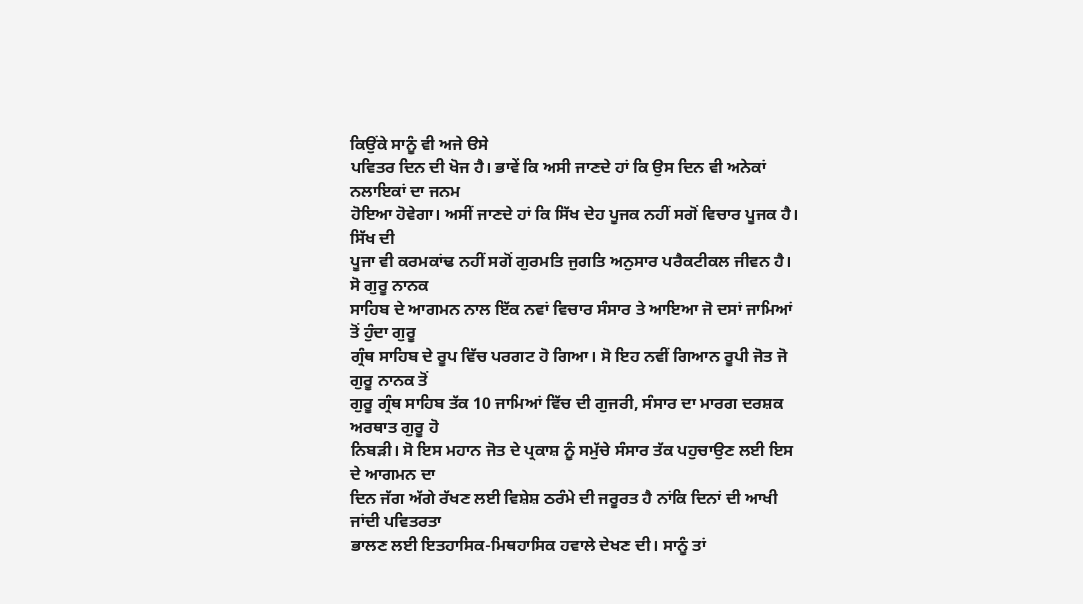ਕਿਉਂਕੇ ਸਾਨੂੰ ਵੀ ਅਜੇ ੳਸੇ
ਪਵਿਤਰ ਦਿਨ ਦੀ ਖੋਜ ਹੈ। ਭਾਵੇਂ ਕਿ ਅਸੀ ਜਾਣਦੇ ਹਾਂ ਕਿ ਉਸ ਦਿਨ ਵੀ ਅਨੇਕਾਂ ਨਲਾਇਕਾਂ ਦਾ ਜਨਮ
ਹੋਇਆ ਹੋਵੇਗਾ। ਅਸੀਂ ਜਾਣਦੇ ਹਾਂ ਕਿ ਸਿੱਖ ਦੇਹ ਪੂਜਕ ਨਹੀਂ ਸਗੋਂ ਵਿਚਾਰ ਪੂਜਕ ਹੈ। ਸਿੱਖ ਦੀ
ਪੂਜਾ ਵੀ ਕਰਮਕਾਂਢ ਨਹੀਂ ਸਗੋਂ ਗੁਰਮਤਿ ਜੁਗਤਿ ਅਨੁਸਾਰ ਪਰੈਕਟੀਕਲ ਜੀਵਨ ਹੈ। ਸੋ ਗੁਰੂ ਨਾਨਕ
ਸਾਹਿਬ ਦੇ ਆਗਮਨ ਨਾਲ ਇੱਕ ਨਵਾਂ ਵਿਚਾਰ ਸੰਸਾਰ ਤੇ ਆਇਆ ਜੋ ਦਸਾਂ ਜਾਮਿਆਂ ਤੋਂ ਹੁੰਦਾ ਗੁਰੂ
ਗ੍ਰੰਥ ਸਾਹਿਬ ਦੇ ਰੂਪ ਵਿੱਚ ਪਰਗਟ ਹੋ ਗਿਆ। ਸੋ ਇਹ ਨਵੀਂ ਗਿਆਨ ਰੂਪੀ ਜੋਤ ਜੋ ਗੁਰੂ ਨਾਨਕ ਤੋਂ
ਗੁਰੂ ਗ੍ਰੰਥ ਸਾਹਿਬ ਤੱਕ 10 ਜਾਮਿਆਂ ਵਿੱਚ ਦੀ ਗੁਜਰੀ, ਸੰਸਾਰ ਦਾ ਮਾਰਗ ਦਰਸ਼ਕ ਅਰਥਾਤ ਗੁਰੂ ਹੋ
ਨਿਬੜੀ। ਸੋ ਇਸ ਮਹਾਨ ਜੋਤ ਦੇ ਪ੍ਰਕਾਸ਼ ਨੂੰ ਸਮੁੱਚੇ ਸੰਸਾਰ ਤੱਕ ਪਹੁਚਾਉਣ ਲਈ ਇਸ ਦੇ ਆਗਮਨ ਦਾ
ਦਿਨ ਜੱਗ ਅੱਗੇ ਰੱਖਣ ਲਈ ਵਿਸ਼ੇਸ਼ ਠਰੰਮੇ ਦੀ ਜਰੂਰਤ ਹੈ ਨਾਂਕਿ ਦਿਨਾਂ ਦੀ ਆਖੀ ਜਾਂਦੀ ਪਵਿਤਰਤਾ
ਭਾਲਣ ਲਈ ਇਤਹਾਸਿਕ-ਮਿਥਹਾਸਿਕ ਹਵਾਲੇ ਦੇਖਣ ਦੀ। ਸਾਨੂੰ ਤਾਂ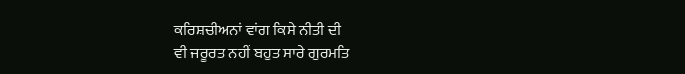ਕਰਿਸ਼ਚੀਅਨਾਂ ਵਾਂਗ ਕਿਸੇ ਨੀਤੀ ਦੀ
ਵੀ ਜਰੂਰਤ ਨਹੀਂ ਬਹੁਤ ਸਾਰੇ ਗੁਰਮਤਿ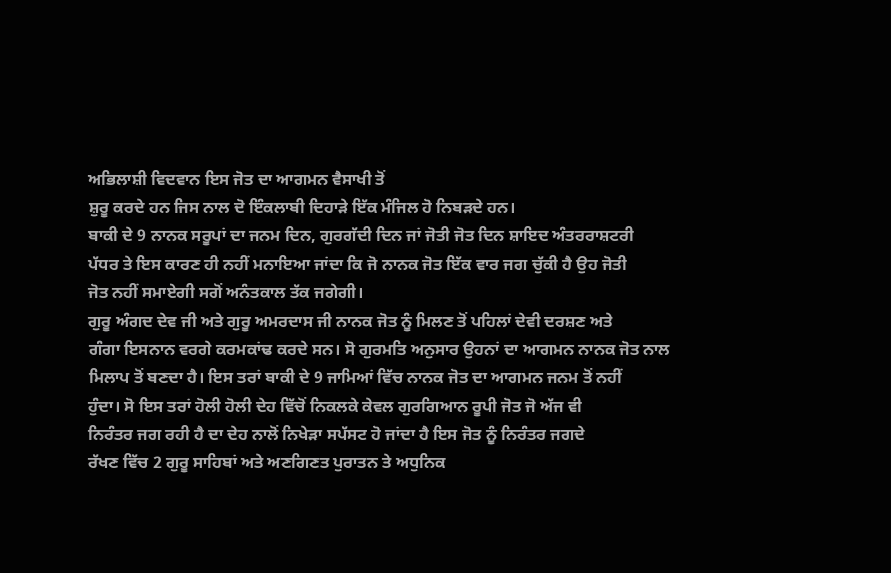ਅਭਿਲਾਸ਼ੀ ਵਿਦਵਾਨ ਇਸ ਜੋਤ ਦਾ ਆਗਮਨ ਵੈਸਾਖੀ ਤੋਂ
ਸ਼ੁਰੂ ਕਰਦੇ ਹਨ ਜਿਸ ਨਾਲ ਦੋ ਇੰਕਲਾਬੀ ਦਿਹਾੜੇ ਇੱਕ ਮੰਜਿਲ ਹੋ ਨਿਬੜਦੇ ਹਨ।
ਬਾਕੀ ਦੇ 9 ਨਾਨਕ ਸਰੂਪਾਂ ਦਾ ਜਨਮ ਦਿਨ, ਗੁਰਗੱਦੀ ਦਿਨ ਜਾਂ ਜੋਤੀ ਜੋਤ ਦਿਨ ਸ਼ਾਇਦ ਅੰਤਰਰਾਸ਼ਟਰੀ
ਪੱਧਰ ਤੇ ਇਸ ਕਾਰਣ ਹੀ ਨਹੀਂ ਮਨਾਇਆ ਜਾਂਦਾ ਕਿ ਜੋ ਨਾਨਕ ਜੋਤ ਇੱਕ ਵਾਰ ਜਗ ਚੁੱਕੀ ਹੈ ਉਹ ਜੋਤੀ
ਜੋਤ ਨਹੀਂ ਸਮਾਏਗੀ ਸਗੋਂ ਅਨੰਤਕਾਲ ਤੱਕ ਜਗੇਗੀ।
ਗੁਰੂ ਅੰਗਦ ਦੇਵ ਜੀ ਅਤੇ ਗੁਰੂ ਅਮਰਦਾਸ ਜੀ ਨਾਨਕ ਜੋਤ ਨੂੰ ਮਿਲਣ ਤੋਂ ਪਹਿਲਾਂ ਦੇਵੀ ਦਰਸ਼ਣ ਅਤੇ
ਗੰਗਾ ਇਸਨਾਨ ਵਰਗੇ ਕਰਮਕਾਂਢ ਕਰਦੇ ਸਨ। ਸੋ ਗੁਰਮਤਿ ਅਨੁਸਾਰ ਉਹਨਾਂ ਦਾ ਆਗਮਨ ਨਾਨਕ ਜੋਤ ਨਾਲ
ਮਿਲਾਪ ਤੋਂ ਬਣਦਾ ਹੈ। ਇਸ ਤਰਾਂ ਬਾਕੀ ਦੇ 9 ਜਾਮਿਆਂ ਵਿੱਚ ਨਾਨਕ ਜੋਤ ਦਾ ਆਗਮਨ ਜਨਮ ਤੋਂ ਨਹੀਂ
ਹੁੰਦਾ। ਸੋ ਇਸ ਤਰਾਂ ਹੋਲੀ ਹੋਲੀ ਦੇਹ ਵਿੱਚੋਂ ਨਿਕਲਕੇ ਕੇਵਲ ਗੁਰਗਿਆਨ ਰੂਪੀ ਜੋਤ ਜੋ ਅੱਜ ਵੀ
ਨਿਰੰਤਰ ਜਗ ਰਹੀ ਹੈ ਦਾ ਦੇਹ ਨਾਲੋਂ ਨਿਖੇੜਾ ਸਪੱਸਟ ਹੋ ਜਾਂਦਾ ਹੈ ਇਸ ਜੋਤ ਨੂੰ ਨਿਰੰਤਰ ਜਗਦੇ
ਰੱਖਣ ਵਿੱਚ 2 ਗੁਰੂ ਸਾਹਿਬਾਂ ਅਤੇ ਅਣਗਿਣਤ ਪੁਰਾਤਨ ਤੇ ਅਧੁਨਿਕ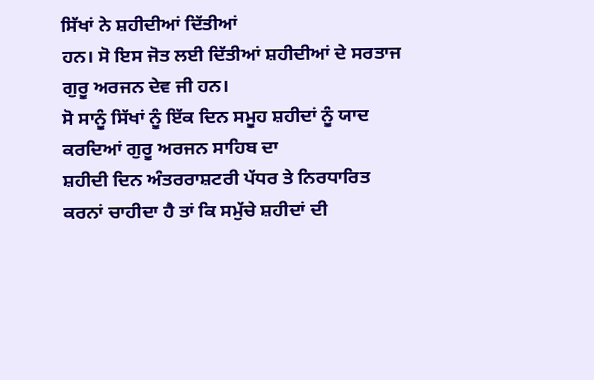ਸਿੱਖਾਂ ਨੇ ਸ਼ਹੀਦੀਆਂ ਦਿੱਤੀਆਂ
ਹਨ। ਸੋ ਇਸ ਜੋਤ ਲਈ ਦਿੱਤੀਆਂ ਸ਼ਹੀਦੀਆਂ ਦੇ ਸਰਤਾਜ ਗੁਰੂ ਅਰਜਨ ਦੇਵ ਜੀ ਹਨ।
ਸੋ ਸਾਨੂੰ ਸਿੱਖਾਂ ਨੂੰ ਇੱਕ ਦਿਨ ਸਮੂਹ ਸ਼ਹੀਦਾਂ ਨੂੰ ਯਾਦ ਕਰਦਿਆਂ ਗੁਰੂ ਅਰਜਨ ਸਾਹਿਬ ਦਾ
ਸ਼ਹੀਦੀ ਦਿਨ ਅੰਤਰਰਾਸ਼ਟਰੀ ਪੱਧਰ ਤੇ ਨਿਰਧਾਰਿਤ ਕਰਨਾਂ ਚਾਹੀਦਾ ਹੈ ਤਾਂ ਕਿ ਸਮੁੱਚੇ ਸ਼ਹੀਦਾਂ ਦੀ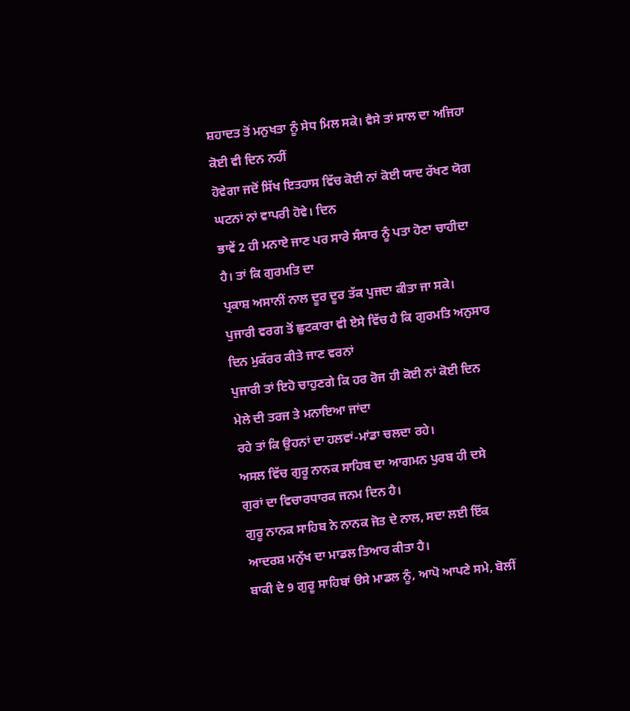ਸ਼ਹਾਦਤ ਤੋਂ ਮਨੁਖਤਾ ਨੂੰ ਸੇਧ ਮਿਲ ਸਕੇ। ਵੈਸੇ ਤਾਂ ਸਾਲ ਦਾ ਅਜਿਹਾ ਕੋਈ ਵੀ ਦਿਨ ਨਹੀਂ
ਹੋਵੇਗਾ ਜਦੋਂ ਸਿੱਖ ਇਤਹਾਸ ਵਿੱਚ ਕੋਈ ਨਾਂ ਕੋਈ ਯਾਦ ਰੱਖਣ ਯੋਗ ਘਟਨਾਂ ਨਾਂ ਵਾਪਰੀ ਹੋਵੇ। ਦਿਨ
ਭਾਵੇਂ 2 ਹੀ ਮਨਾਏ ਜਾਣ ਪਰ ਸਾਰੇ ਸੰਸਾਰ ਨੂੰ ਪਤਾ ਹੋਣਾ ਚਾਹੀਦਾ ਹੈ। ਤਾਂ ਕਿ ਗੁਰਮਤਿ ਦਾ
ਪ੍ਰਕਾਸ਼ ਅਸਾਨੀਂ ਨਾਲ ਦੂਰ ਦੂਰ ਤੱਕ ਪੁਜਦਾ ਕੀਤਾ ਜਾ ਸਕੇ।
ਪੁਜਾਰੀ ਵਰਗ ਤੋਂ ਛੁਟਕਾਰਾ ਵੀ ਏਸੇ ਵਿੱਚ ਹੈ ਕਿ ਗੁਰਮਤਿ ਅਨੁਸਾਰ ਦਿਨ ਮੁਕੱਰਰ ਕੀਤੇ ਜਾਣ ਵਰਨਾਂ
ਪੁਜਾਰੀ ਤਾਂ ਇਹੋ ਚਾਹੁਣਗੇ ਕਿ ਹਰ ਰੋਜ ਹੀ ਕੋਈ ਨਾਂ ਕੋਈ ਦਿਨ ਮੇਲੇ ਦੀ ਤਰਜ ਤੇ ਮਨਾਇਆ ਜਾਂਦਾ
ਰਹੇ ਤਾਂ ਕਿ ਉਹਨਾਂ ਦਾ ਹਲਵਾਂ-ਮਾਂਡਾ ਚਲਦਾ ਰਹੇ।
ਅਸਲ ਵਿੱਚ ਗੁਰੂ ਨਾਨਕ ਸਾਹਿਬ ਦਾ ਆਗਮਨ ਪੁਰਬ ਹੀ ਦਸੇ ਗੁਰਾਂ ਦਾ ਵਿਚਾਰਧਾਰਕ ਜਨਮ ਦਿਨ ਹੈ।
ਗੁਰੂ ਨਾਨਕ ਸਾਹਿਬ ਨੇ ਨਾਨਕ ਜੋਤ ਦੇ ਨਾਲ, ਸਦਾ ਲਈ ਇੱਕ ਆਦਰਸ਼ ਮਨੁੱਖ ਦਾ ਮਾਡਲ ਤਿਆਰ ਕੀਤਾ ਹੈ।
ਬਾਕੀ ਦੇ 9 ਗੁਰੂ ਸਾਹਿਬਾਂ ੳਸੇ ਮਾਡਲ ਨੂੰ, ਆਪੋ ਆਪਣੇ ਸਮੇ, ਬੋਲੀਂ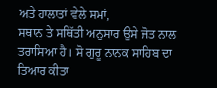ਅਤੇ ਹਾਲਾਤਾਂ ਵੇਲੇ ਸਮਾਂ,
ਸਥਾਨ ਤੇ ਸਥਿੱਤੀ ਅਨੁਸਾਰ ਉਸੇ ਜੋਤ ਨਾਲ ਤਰਾਸਿਆ ਹੈ। ਸੋ ਗੁਰੂ ਨਾਨਕ ਸਾਹਿਬ ਦਾ ਤਿਆਰ ਕੀਤਾ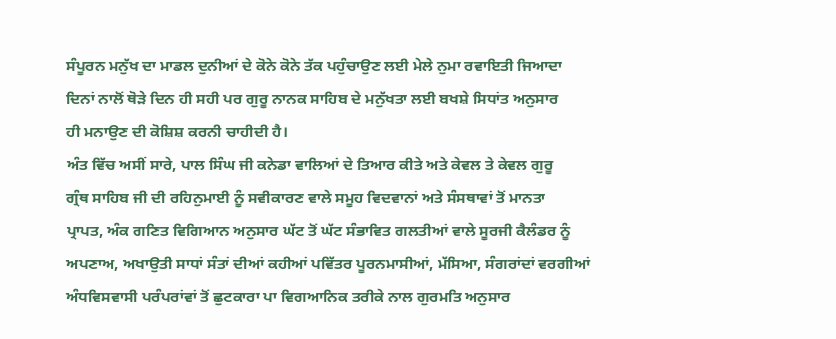ਸੰਪੂਰਨ ਮਨੁੱਖ ਦਾ ਮਾਡਲ ਦੁਨੀਆਂ ਦੇ ਕੋਨੇ ਕੋਨੇ ਤੱਕ ਪਹੁੰਚਾਉਣ ਲਈ ਮੇਲੇ ਨੁਮਾ ਰਵਾਇਤੀ ਜਿਆਦਾ
ਦਿਨਾਂ ਨਾਲੋਂ ਥੋੜੇ ਦਿਨ ਹੀ ਸਹੀ ਪਰ ਗੁਰੂ ਨਾਨਕ ਸਾਹਿਬ ਦੇ ਮਨੁੱਖਤਾ ਲਈ ਬਖਸ਼ੇ ਸਿਧਾਂਤ ਅਨੁਸਾਰ
ਹੀ ਮਨਾਉਣ ਦੀ ਕੋਸ਼ਿਸ਼ ਕਰਨੀ ਚਾਹੀਦੀ ਹੈ।
ਅੰਤ ਵਿੱਚ ਅਸੀਂ ਸਾਰੇ, ਪਾਲ ਸਿੰਘ ਜੀ ਕਨੇਡਾ ਵਾਲਿਆਂ ਦੇ ਤਿਆਰ ਕੀਤੇ ਅਤੇ ਕੇਵਲ ਤੇ ਕੇਵਲ ਗੁਰੂ
ਗ੍ਰੰਥ ਸਾਹਿਬ ਜੀ ਦੀ ਰਹਿਨੁਮਾਈ ਨੂੰ ਸਵੀਕਾਰਣ ਵਾਲੇ ਸਮੂਹ ਵਿਦਵਾਨਾਂ ਅਤੇ ਸੰਸਥਾਵਾਂ ਤੋਂ ਮਾਨਤਾ
ਪ੍ਰਾਪਤ, ਅੰਕ ਗਣਿਤ ਵਿਗਿਆਨ ਅਨੁਸਾਰ ਘੱਟ ਤੋਂ ਘੱਟ ਸੰਭਾਵਿਤ ਗਲਤੀਆਂ ਵਾਲੇ ਸੂਰਜੀ ਕੈਲੰਡਰ ਨੂੰ
ਅਪਣਾਅ, ਅਖਾਉਤੀ ਸਾਧਾਂ ਸੰਤਾਂ ਦੀਆਂ ਕਹੀਆਂ ਪਵਿੱਤਰ ਪੂਰਨਮਾਸੀਆਂ, ਮੱਸਿਆ, ਸੰਗਰਾਂਦਾਂ ਵਰਗੀਆਂ
ਅੰਧਵਿਸਵਾਸੀ ਪਰੰਪਰਾਂਵਾਂ ਤੋਂ ਛੁਟਕਾਰਾ ਪਾ ਵਿਗਆਨਿਕ ਤਰੀਕੇ ਨਾਲ ਗੁਰਮਤਿ ਅਨੁਸਾਰ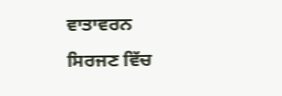ਵਾਤਾਵਰਨ
ਸਿਰਜਣ ਵਿੱਚ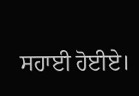ਸਹਾਈ ਹੋਈਏ।